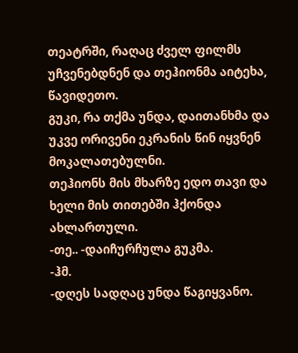თეატრში, რაღაც ძველ ფილმს უჩვენებდნენ და თეჰიონმა აიტეხა, წავიდეთო.
გუკი, რა თქმა უნდა, დაითანხმა და უკვე ორივენი ეკრანის წინ იყვნენ მოკალათებულნი.
თეჰიონს მის მხარზე ედო თავი და ხელი მის თითებში ჰქონდა ახლართული.
-თე.. -დაიჩურჩულა გუკმა.
-ჰმ.
-დღეს სადღაც უნდა წაგიყვანო.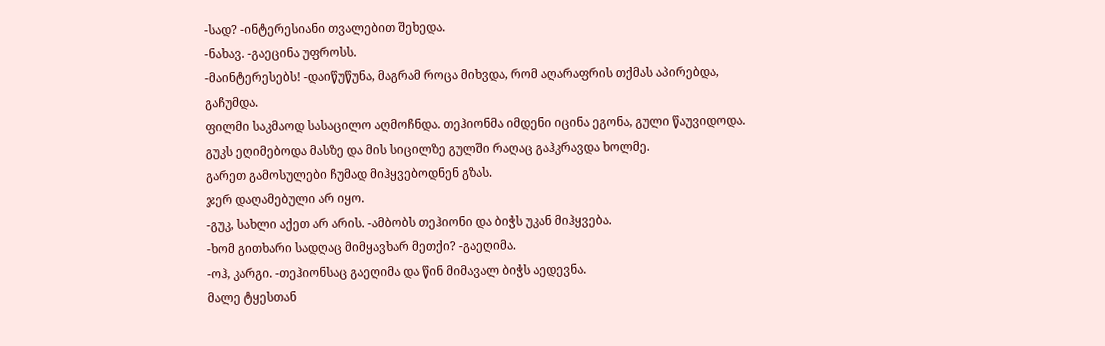-სად? -ინტერესიანი თვალებით შეხედა.
-ნახავ. -გაეცინა უფროსს.
-მაინტერესებს! -დაიწუწუნა, მაგრამ როცა მიხვდა, რომ აღარაფრის თქმას აპირებდა, გაჩუმდა.
ფილმი საკმაოდ სასაცილო აღმოჩნდა. თეჰიონმა იმდენი იცინა ეგონა, გული წაუვიდოდა.
გუკს ეღიმებოდა მასზე და მის სიცილზე გულში რაღაც გაჰკრავდა ხოლმე.
გარეთ გამოსულები ჩუმად მიჰყვებოდნენ გზას.
ჯერ დაღამებული არ იყო.
-გუკ, სახლი აქეთ არ არის. -ამბობს თეჰიონი და ბიჭს უკან მიჰყვება.
-ხომ გითხარი სადღაც მიმყავხარ მეთქი? -გაეღიმა.
-ოჰ, კარგი. -თეჰიონსაც გაეღიმა და წინ მიმავალ ბიჭს აედევნა.
მალე ტყესთან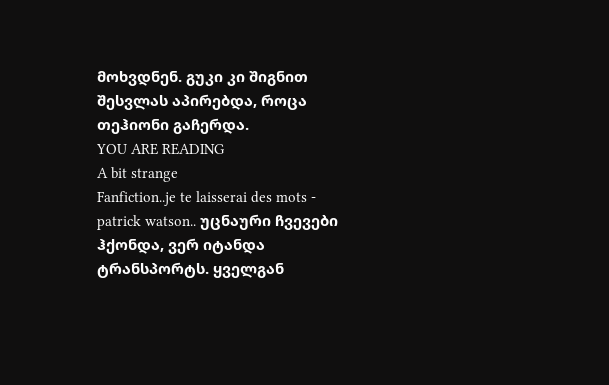მოხვდნენ. გუკი კი შიგნით შესვლას აპირებდა, როცა თეჰიონი გაჩერდა.
YOU ARE READING
A bit strange
Fanfiction..je te laisserai des mots - patrick watson.. უცნაური ჩვევები ჰქონდა, ვერ იტანდა ტრანსპორტს. ყველგან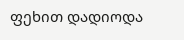ფეხით დადიოდა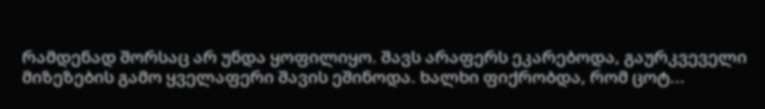რამდენად შორსაც არ უნდა ყოფილიყო. შავს არაფერს ეკარებოდა, გაურკვეველი მიზეზების გამო ყველაფერი შავის ეშინოდა. ხალხი ფიქრობდა, რომ ცოტ...